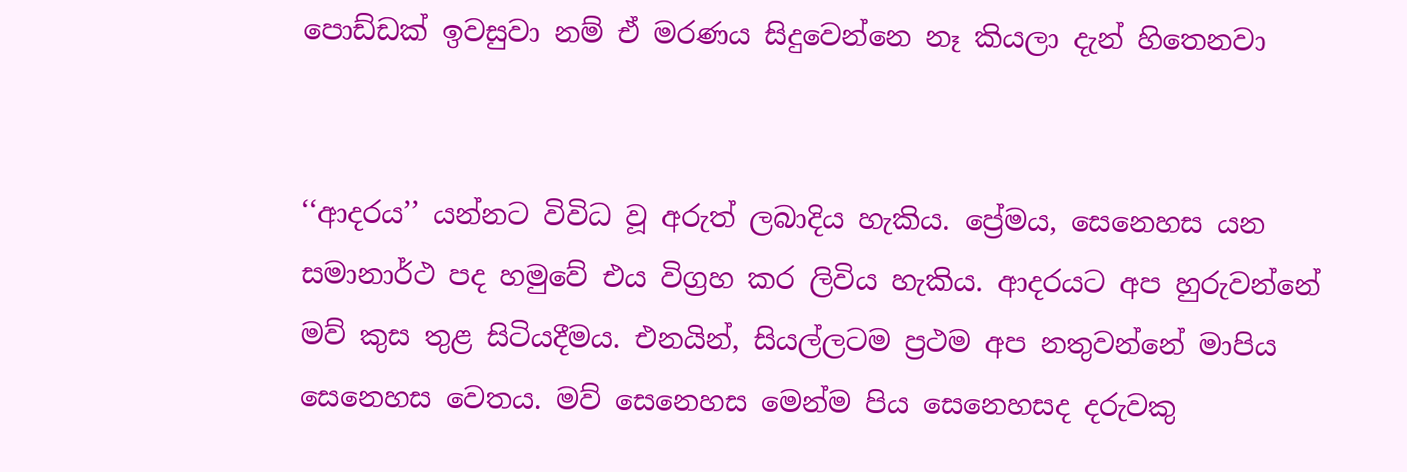පොඩ්ඩක් ඉවසුවා නම් ඒ මරණය සිදුවෙන්නෙ නෑ කියලා දැන් හිතෙනවා


‘‘ආදරය’’ යන්නට විවිධ වූ අරුත් ලබාදිය හැකිය. ප්‍රේමය, සෙනෙහස යන සමානාර්ථ පද හමුවේ එය විග්‍රහ කර ලිවිය හැකිය. ආදරයට අප හුරුවන්නේ මව් කුස තුළ සිටියදීමය. එනයින්, සියල්ලටම ප්‍රථම අප නතුවන්නේ මාපිය සෙනෙහස වෙතය. මව් සෙනෙහස මෙන්ම පිය සෙනෙහසද දරුවකු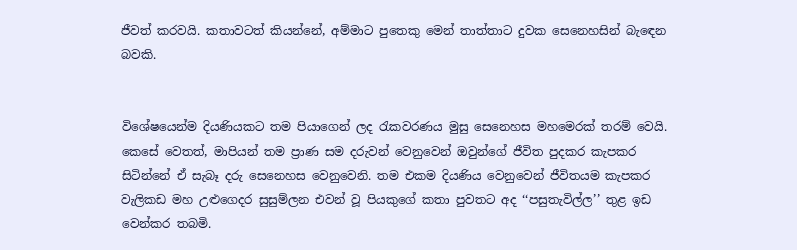ජීවත් කරවයි. කතාවටත් කියන්නේ, අම්මාට පුතෙකු මෙන් තාත්තාට දුවක සෙනෙහසින් බැඳෙන බවකි.


විශේෂයෙන්ම දියණියකට තම පියාගෙන් ලද රැකවරණය මුසු සෙනෙහස මහමෙරක් තරම් වෙයි. කෙසේ වෙතත්, මාපියන් තම ප්‍රාණ සම දරුවන් වෙනුවෙන් ඔවුන්ගේ ජීවිත පුදකර කැපකර සිටින්නේ ඒ සැබෑ දරු සෙනෙහස වෙනුවෙනි. තම එකම දියණිය වෙනුවෙන් ජීවිතයම කැපකර වැලිකඩ මහ උළුගෙදර සුසුම්ලන එවන් වූ පියකුගේ කතා පුවතට අද ‘‘පසුතැවිල්ල’’ තුළ ඉඩ වෙන්කර තබමි.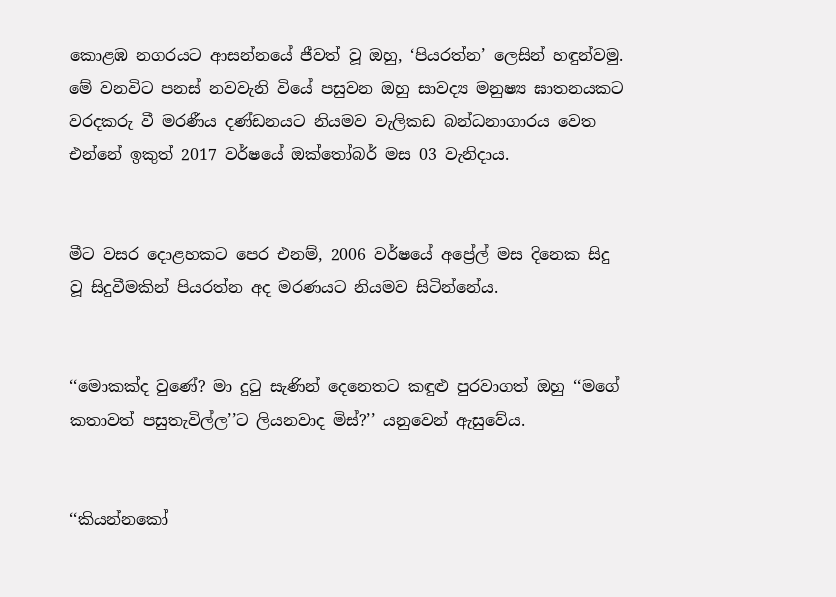කොළඹ නගරයට ආසන්නයේ ජීවත් වූ ඔහු, ‘පියරත්න’ ලෙසින් හඳුන්වමු. මේ වනවිට පනස් නවවැනි වියේ පසුවන ඔහු සාවද්‍ය මනුෂ්‍ය ඝාතනයකට වරදකරු වී මරණීය දණ්ඩනයට නියමව වැලිකඩ බන්ධනාගාරය වෙත එන්නේ ඉකුත් 2017 වර්ෂයේ ඔක්තෝබර් මස 03 වැනිදාය.


මීට වසර දොළහකට පෙර එනම්, 2006 වර්ෂයේ අප්‍රේල් මස දිනෙක සිදු වූ සිදුවීමකින් පියරත්න අද මරණයට නියමව සිටින්නේය.


‘‘මොකක්ද වුණේ? මා දුටු සැණින් දෙනෙතට කඳුළු පුරවාගත් ඔහු ‘‘මගේ කතාවත් පසුතැවිල්ල’’ට ලියනවාද මිස්?’’ යනුවෙන් ඇසුවේය.


‘‘කියන්නකෝ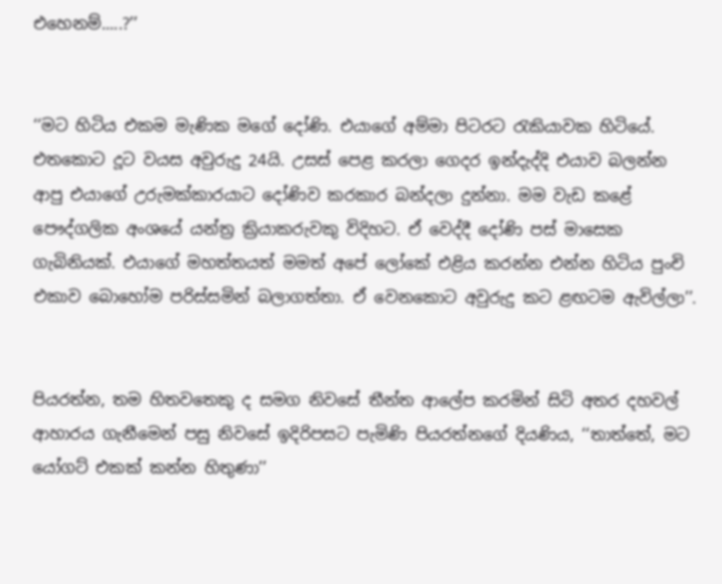එහෙනම්.....?’’


‘‘මට හිටිය එකම මැණික මගේ දෝණි. එයාගේ අම්මා පිටරට රැකියාවක හිටියේ. එතකොට දූට වයස අවුරුදු 24යි. උසස් පෙළ කරලා ගෙදර ඉන්දැද්දි එයාව බලන්න ආපු එයාගේ උරුමක්කාරයාට දෝණිව කරකාර බන්දලා දුන්නා. මම වැඩ කළේ‍ පෞද්ගලික අංශයේ යන්ත්‍ර ක්‍රියාකරුවකු විදිහට. ඒ වෙද්දී දෝණි පස් මාසෙක ගැබිනියක්. එයාගේ මහත්තයත් මමත් අපේ ලෝකේ එළිය කරන්න එන්න හිටිය පුංචි එකාව බොහෝම පරිස්සමින් බලාගත්තා. ඒ වෙනකොට අවුරුදු කට ළඟටම ඇවිල්ලා’’.


පියරත්න, තම හිතවතෙකු ද සමග නිවසේ තීන්ත ආලේප කරමින් සිටි අතර දහවල් ආහාරය ගැනීමෙන් පසු නිවසේ ඉදිරිපසට පැමිණි පියරත්නගේ දියණිය, ‘‘තාත්තේ, මට යෝගට් එකක් කන්න හිතුණා’’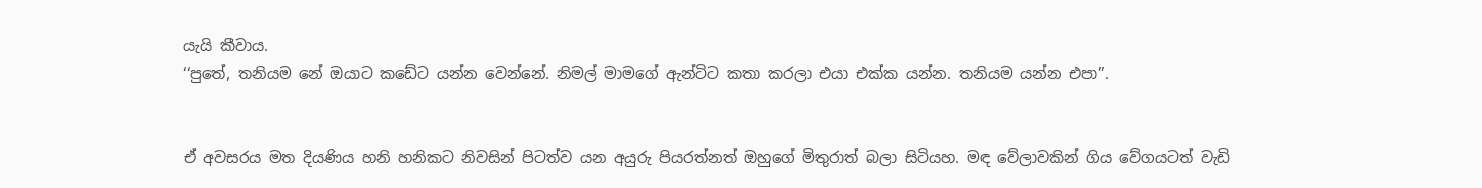යැයි කීවාය.
‘‘පුතේ, තනියම නේ ඔයාට කඩේට යන්න වෙන්නේ. නිමල් මාමගේ ඇන්ටිට කතා කරලා එයා එක්ක යන්න. තනියම යන්න එපා’’.


ඒ අවසරය මත දියණිය හනි හනිකට නිවසින් පිටත්ව යන අයුරු පියරත්නත් ඔහුගේ මිතුරාත් බලා සිටියහ. මඳ වේලාවකින් ගිය වේගයටත් වැඩි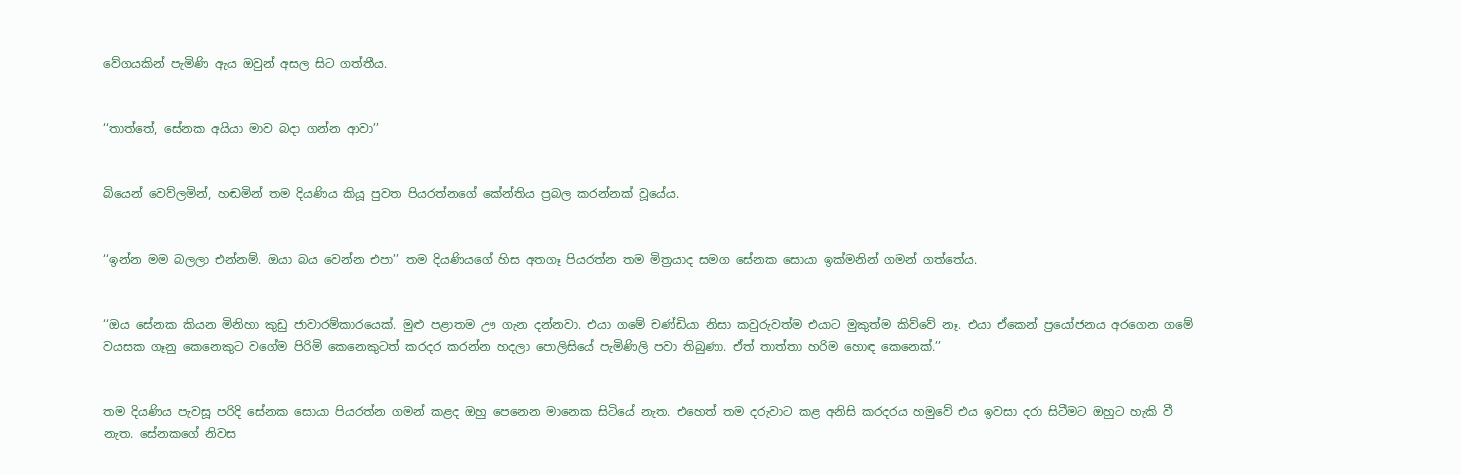වේගයකින් පැමිණි ඇය ඔවුන් අසල සිට ගත්තීය.


‘‘තාත්තේ, සේනක අයියා මාව බදා ගන්න ආවා’’


බියෙන් වෙව්ලමින්, හඬමින් තම දියණිය කියූ පුවත පියරත්නගේ කේන්තිය ප්‍රබල කරන්නක් වූයේය.


‘‘ඉන්න මම බලලා එන්නම්. ඔයා බය වෙන්න එපා’’ තම දියණියගේ හිස අතගෑ පියරත්න තම මිත්‍රයාද සමග සේනක සොයා ඉක්මනින් ගමන් ගත්තේය.


‘‘ඔය සේනක කියන මිනිහා කුඩු ජාවාරම්කාරයෙක්. මුළු පළාතම ඌ ගැන දන්නවා. එයා ගමේ චණ්ඩියා නිසා කවුරුවත්ම එයාට මුකුත්ම කිව්වේ නෑ. එයා ඒකෙන් ප්‍රයෝජනය අරගෙන ගමේ වයසක ගෑනු කෙනෙකුට වගේම පිරිමි කෙනෙකුටත් කරදර කරන්න හදලා පොලිසියේ පැමිණිලි පවා තිබුණා. ඒත් තාත්තා හරිම හොඳ කෙනෙක්.’’


තම දියණිය පැවසූ පරිදි සේනක සොයා පියරත්න ගමන් කළද ඔහු පෙනෙන මානෙක සිටියේ නැත. එහෙත් තම දරුවාට කළ අනිසි කරදරය හමුවේ එය ඉවසා දරා සිටීමට ඔහුට හැකි වී නැත. සේනකගේ නිවස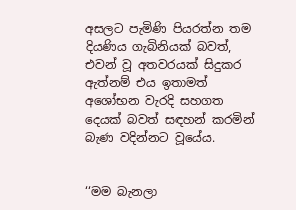අසලට පැමිණි පියරත්න තම දියණිය ගැබිනියක් බවත්, එවන් වූ අතවරයක් සිදුකර ඇත්නම් එය ඉතාමත් අශෝභන වැරදි සහගත දෙයක් බවත් සඳහන් කරමින් බැණ වදින්නට වූයේය.


‘‘මම බැනලා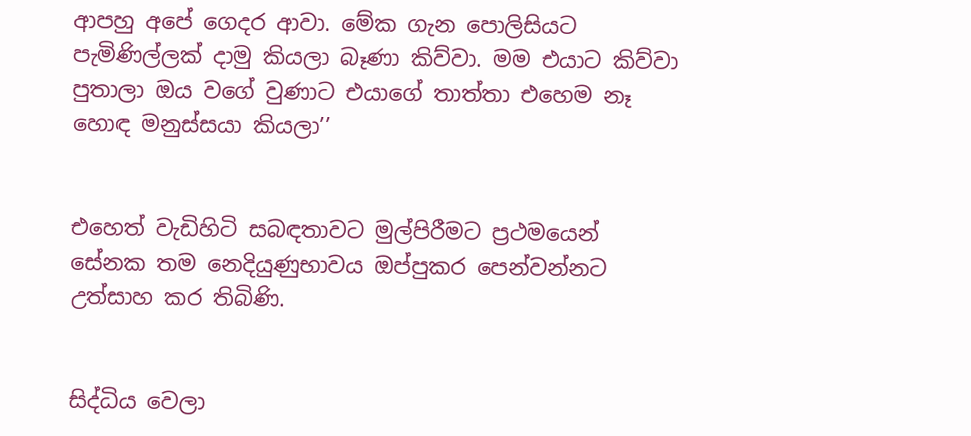ආපහු අපේ ගෙදර ආවා. මේක ගැන පොලිසියට පැමිණිල්ලක් දාමු කියලා බෑණා කිව්වා. මම එයාට කිව්වා පුතාලා ඔය වගේ වුණාට එයාගේ තාත්තා එහෙම නෑ හොඳ මනුස්සයා කියලා’’


එහෙත් වැඩිහිටි සබඳතාවට මුල්පිරීමට ප්‍රථමයෙන් සේනක තම නෙදියුණුභාවය ඔප්පුකර පෙන්වන්නට උත්සාහ කර තිබිණි.


සිද්ධිය වෙලා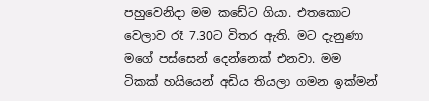පහුවෙනිදා මම කඩේට ගියා. එතකොට වෙලාව රෑ 7.30ට විතර ඇති. මට දැනුණා මගේ පස්සෙන් දෙන්නෙක් එනවා. මම ටිකක් හයියෙන් අඩිය තියලා ගමන ඉක්මන්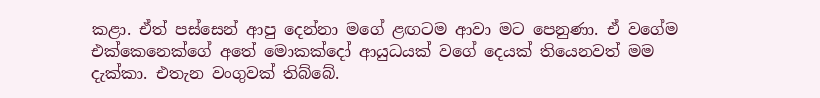කළා. ඒත් පස්සෙන් ආපු දෙන්නා මගේ ළඟටම ආවා මට පෙනුණා. ඒ වගේම එක්කෙනෙක්ගේ අතේ මොකක්දෝ ආයුධයක් වගේ දෙයක් තියෙනවත් මම දැක්කා. එතැන වංගුවක් තිබ්බේ.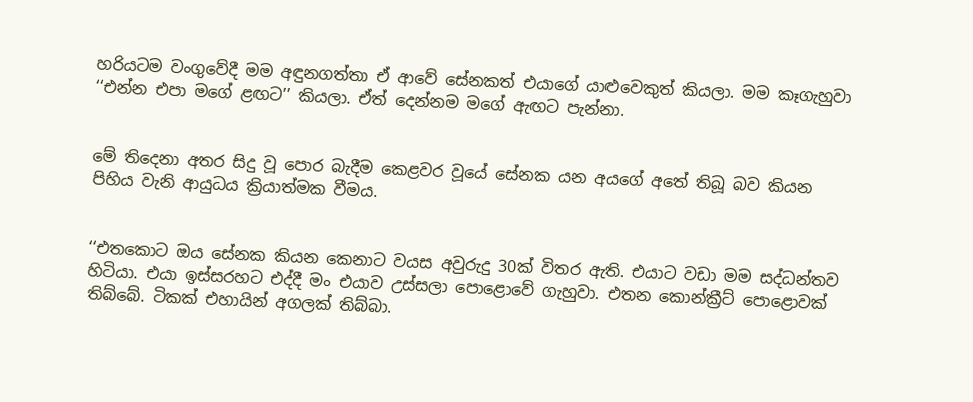හරියටම වංගුවේදී මම අඳුනගත්තා ඒ ආවේ සේනකත් එයාගේ යාළුවෙකුත් කියලා. මම කෑගැහුවා ‘‘එන්න එපා මගේ ළඟට’’ කියලා. ඒත් දෙන්නම මගේ ඇඟට පැන්නා.


මේ තිදෙනා අතර සිදු වූ පොර බැදීම කෙළවර වූයේ සේනක යන අයගේ අතේ තිබූ බව කියන පිහිය වැනි ආයුධය ක්‍රියාත්මක වීමය.


‘‘එතකොට ඔය සේනක කියන කෙනාට වයස අවුරුදු 30ක් විතර ඇති. එයාට වඩා මම සද්ධන්තව හිටියා. එයා ඉස්සරහට එද්දී මං එයාව උස්සලා පොළොවේ ගැහුවා. එතන කොන්ක්‍රීට් පොළොවක් තිබ්බේ. ටිකක් එහායින් අගලක් තිබ්බා.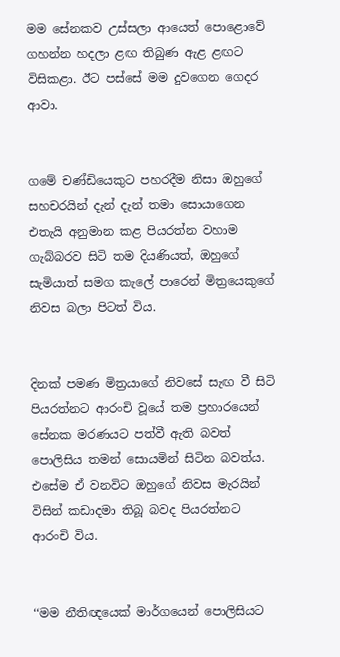මම සේනකව උස්සලා ආයෙත් පොළොවේ ගහන්න හදලා ළඟ තිබුණ ඇළ ළඟට විසිකළා. ඊට පස්සේ මම දුවගෙන ගෙදර ආවා.


ගමේ චණ්ඩියෙකුට පහරදීම නිසා ඔහුගේ සහචරයින් දැන් දැන් තමා සොයාගෙන එතැයි අනුමාන කළ පියරත්න වහාම ගැබ්බරව සිටි තම දියණියත්, ඔහුගේ සැමියාත් සමග කැලේ පාරෙන් මිත්‍රයෙකුගේ නිවස බලා පිටත් විය.


දිනක් පමණ මිත්‍රයාගේ නිවසේ සැඟ වී සිටි පියරත්නට ආරංචි වූයේ තම ප්‍රහාරයෙන් සේනක මරණයට පත්වී ඇති බවත් පොලිසිය තමන් සොයමින් සිටින බවත්ය. එසේම ඒ වනවිට ඔහුගේ නිවස මැරයින් විසින් කඩාදමා තිබූ බවද පියරත්නට ආරංචි විය.


‘‘මම නීතිඥයෙක් මාර්ගයෙන් පොලිසියට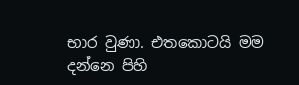භාර වුණා. එතකොටයි මම දන්නෙ පිහි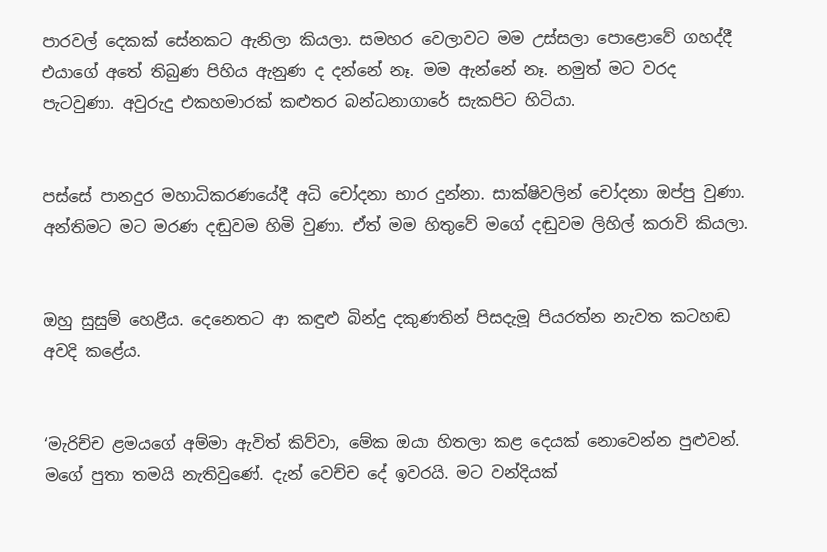පාරවල් දෙකක් සේනකට ඇනිලා කියලා. සමහර වෙලාවට මම උස්සලා පොළොවේ ගහද්දී එයාගේ අතේ තිබුණ පිහිය ඇනුණ ද දන්නේ නෑ. මම ඇන්නේ නෑ. නමුත් මට වරද පැටවුණා. අවුරුදු එකහමාරක් කළුතර බන්ධනාගාරේ සැකපිට හිටියා.


පස්සේ පානදුර මහාධිකරණයේදී අධි චෝදනා භාර දුන්නා. සාක්ෂිවලින් චෝදනා ඔප්පු වුණා. අන්තිමට මට මරණ දඬුවම හිමි වුණා. ඒත් මම හිතුවේ මගේ දඬුවම ලිහිල් කරාවි කියලා.


ඔහු සුසුම් හෙළීය. දෙනෙතට ආ කඳුළු බින්දු දකුණතින් පිසදැමූ පියරත්න නැවත කටහඬ අවදි කළේය.


‘මැරිච්ච ළමයගේ අම්මා ඇවිත් කිව්වා, මේක ඔයා හිතලා කළ දෙයක් නොවෙන්න පුළුවන්. මගේ පුතා තමයි නැතිවුණේ. දැන් වෙච්ච දේ ඉවරයි. මට වන්දියක්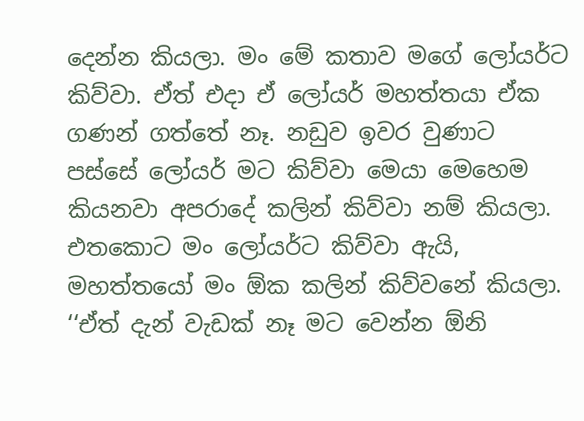දෙන්න කියලා. මං මේ කතාව මගේ ලෝයර්ට කිව්වා. ඒත් එදා ඒ ලෝයර් මහත්තයා ඒක ගණන් ගත්තේ නෑ. නඩුව ඉවර වුණාට පස්සේ ලෝයර් මට කිව්වා මෙයා මෙහෙම කියනවා අපරාදේ කලින් කිව්වා නම් කියලා. එතකොට මං ලෝයර්ට කිව්වා ඇයි, මහත්තයෝ මං ඕක කලින් කිව්වනේ කියලා. ‘‘ඒත් දැන් වැඩක් නෑ මට වෙන්න ඕනි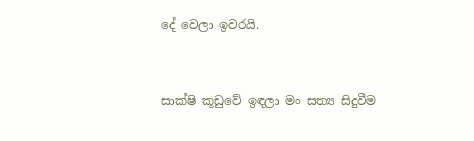දේ වෙලා ඉවරයි.


සාක්ෂි කූඩුවේ ඉඳලා මං සත්‍ය සිදුවීම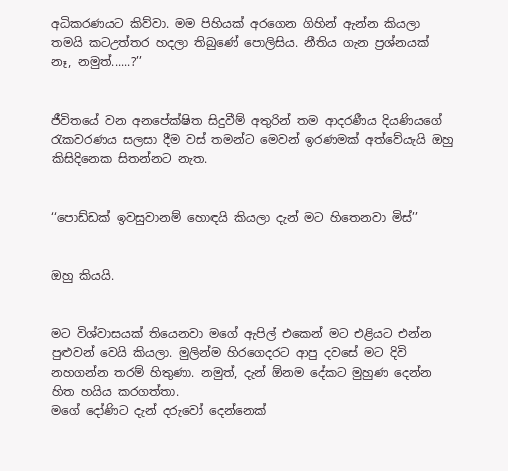අධිකරණයට කිව්වා. මම පිහියක් අරගෙන ගිහින් ඇන්න කියලා තමයි කටඋත්තර හදලා තිබුණේ පොලිසිය. නීතිය ගැන ප්‍රශ්නයක් නෑ, නමුත්......?’’


ජීවිතයේ වන අනපේක්ෂිත සිදුවීම් අතුරින් තම ආදරණීය දියණියගේ රැකවරණය සලසා දීම වස් තමන්ට මෙවන් ඉරණමක් අත්වේයැයි ඔහු කිසිදිනෙක සිතන්නට නැත.


‘‘පොඩ්ඩක් ඉවසුවානම් හොඳයි කියලා දැන් මට හිතෙනවා මිස්’’


ඔහු කියයි.


මට විශ්වාසයක් තියෙනවා මගේ ඇපිල් එකෙන් මට එළියට එන්න පුළුවන් වෙයි කියලා. මුලින්ම හිරගෙදරට ආපු දවසේ මට දිවි නහගන්න තරම් හිතුණා. නමුත්, දැන් ඕනම දේකට මුහුණ දෙන්න හිත හයිය කරගත්තා.
මගේ දෝණිට දැන් දරුවෝ දෙන්නෙක්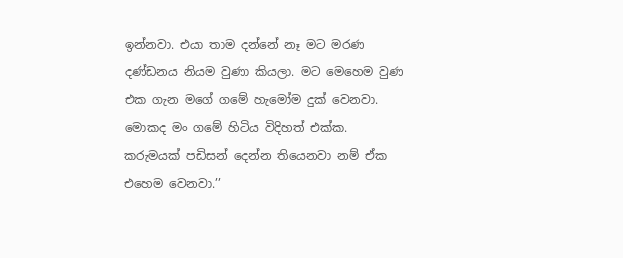ඉන්නවා. එයා තාම දන්නේ නෑ මට මරණ දණ්ඩනය නියම වුණා කියලා. මට මෙහෙම වුණ එක ගැන මගේ ගමේ හැමෝම දුක් වෙනවා. මොකද මං ගමේ හිටිය විදිහත් එක්ක. කරුමයක් පඩිසන් දෙන්න තියෙනවා නම් ඒක එහෙම වෙනවා.’’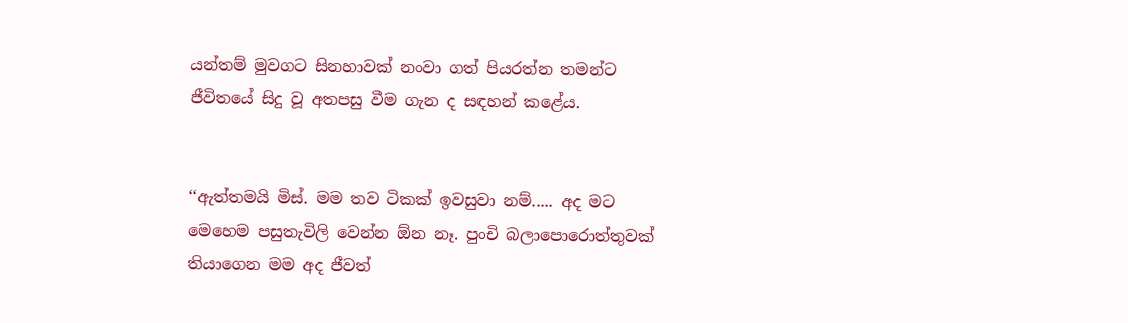යන්තම් මුවගට සිනහාවක් නංවා ගත් පියරත්න තමන්ට ජීවිතයේ සිදු වූ අතපසු වීම ගැන ද සඳහන් කළේය.


‘‘ඇත්තමයි මිස්. මම තව ටිකක් ඉවසුවා නම්..... අද මට මෙහෙම පසුතැවිලි වෙන්න ඕන නෑ. පුංචි බලාපොරොත්තුවක් තියාගෙන මම අද ජීවත්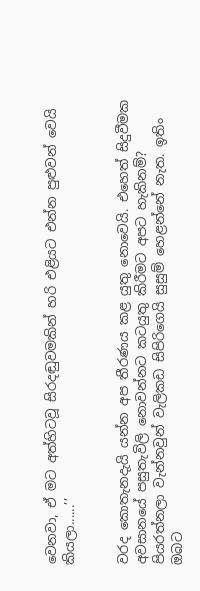වෙනවා, ඒ මට අත්හිටවූ සිරදඬුවමකින් හරි එළියට එන්න පුළුවන් වෙයි කියලා......’’


වරද කොතැනදැයි යන්න අප තීරණය කළ යුතු නොවෙයි. එහෙත් සිදුවීමක අවසානයේ පසුතැවිලි නොවන්නට කටයුතු කිරීමට අපට හැකිනම්? පියරත්නලා වැන්නවුන් වැලිකඩ සිපිරිගෙයි සුසුම් හෙළන්නේ නැත. ඉතිං ඔබට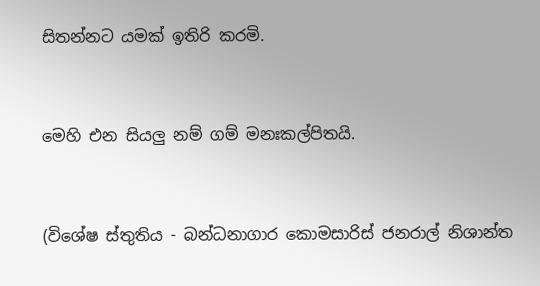සිතන්නට යමක් ඉතිරි කරමි.


මෙහි එන සියලු නම් ගම් මනඃකල්පිතයි.


(විශේෂ ස්තුතිය - බන්ධනාගාර කොමසාරිස් ජනරාල් නිශාන්ත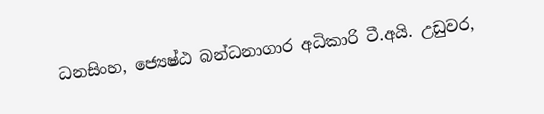ධනසිංහ, ජ්‍යෙෂ්ඨ බන්ධනාගාර අධිකාරි ටී.අයි. උඩුවර,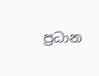ප්‍රධාන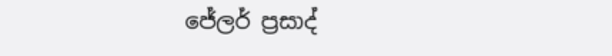ජේලර් ප්‍රසාද්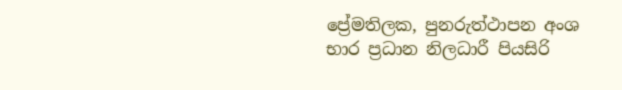ප්‍රේමතිලක, පුනරුත්ථාපන අංශ භාර ප්‍රධාන නිලධාරී පියසිරි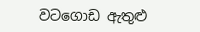වටගොඩ ඇතුළු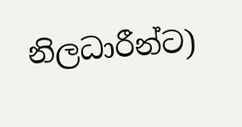නිලධාරීන්ට)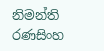නිමන්ති රණසිංහ